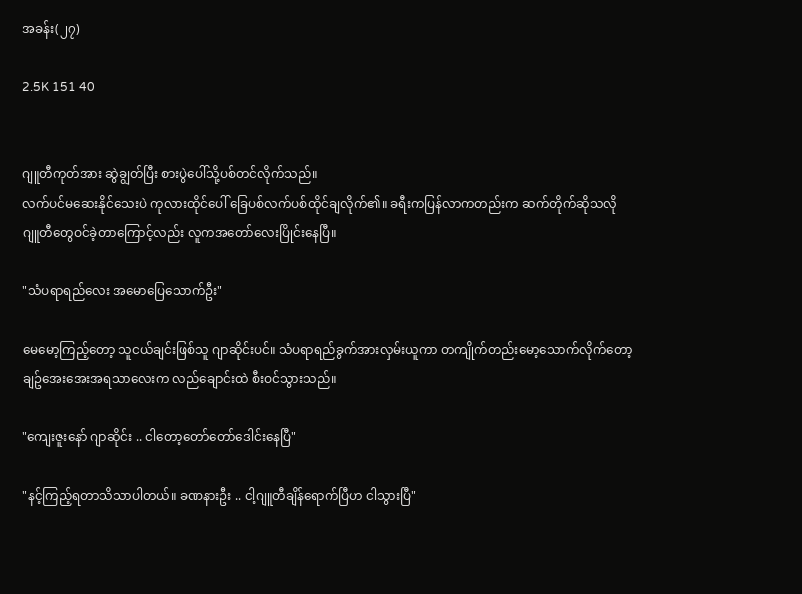အခန်း(၂၇)

2.5K 151 40


ဂျူတီကုတ်အား ဆွဲချွတ်ပြီး စားပွဲပေါ်သို့ပစ်တင်လိုက်သည်။
လက်ပင်မဆေးနိုင်သေးပဲ ကုလားထိုင်ပေါ် ခြေပစ်လက်ပစ်ထိုင်ချလိုက်၏။ ခရီးကပြန်လာကတည်းက ဆက်တိုက်ဆိုသလို ဂျူတီတွေဝင်ခဲ့တာကြောင့်လည်း လူကအတော်လေးပြိုင်းနေပြီ။

"သံပရာရည်လေး အမောပြေသောက်ဦး"

မေမော့ကြည့်တော့ သူငယ်ချင်းဖြစ်သူ ဂျာဆိုင်းပင်။ သံပရာရည်ခွက်အားလှမ်းယူကာ တကျိုက်တည်းမော့သောက်လိုက်တော့ ချဥ်အေးအေးအရသာလေးက လည်ချောင်းထဲ စီးဝင်သွားသည်။

"ကျေးဇူးနော် ဂျာဆိုင်း .. ငါတော့တော်တော်ဒေါင်းနေပြီ"

"နင့်ကြည့်ရတာသိသာပါတယ်။ ခဏနားဦး .. ငါ့ဂျူတီချိန်ရောက်ပြီဟ ငါသွားပြီ"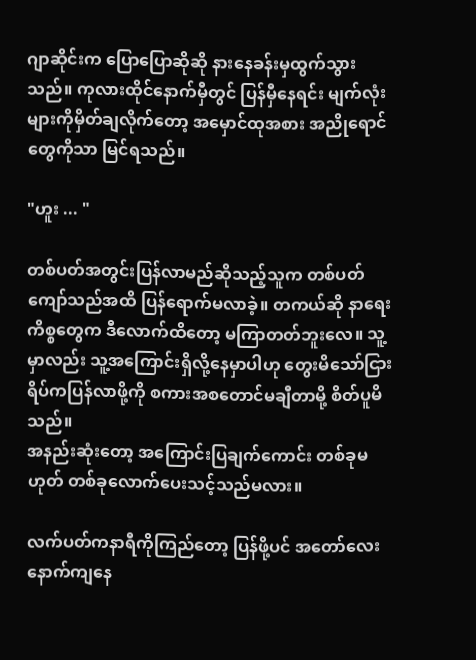ဂျာဆိုင်းက ပြောပြောဆိုဆို နားနေခန်းမှထွက်သွားသည်။ ကုလားထိုင်နောက်မှီတွင် ပြန်မှီနေရင်း မျက်လုံးများကိုမှိတ်ချလိုက်တော့ အမှောင်ထုအစား အညိုရောင်တွေကိုသာ မြင်ရသည်။

"ဟူး ... "

တစ်ပတ်အတွင်းပြန်လာမည်ဆိုသည့်သူက တစ်ပတ်ကျော်သည်အထိ ပြန်ရောက်မလာခဲ့။ တကယ်ဆို နာရေးကိစ္စတွေက ဒီလောက်ထိတော့ မကြာတတ်ဘူးလေ။ သူ့မှာလည်း သူ့အကြောင်းရှိလို့နေမှာပါဟု တွေးမိသော်ငြား ရိပ်ကပြန်လာဖို့ကို စကားအစတောင်မချီတာမို့ စိတ်ပူမိသည်။
အနည်းဆုံးတော့ အကြောင်းပြချက်ကောင်း တစ်ခုမဟုတ် တစ်ခုလောက်ပေးသင့်သည်မလား။

လက်ပတ်ကနာရီကိုကြည်တော့ ပြန်ဖို့ပင် အတော်လေးနောက်ကျနေ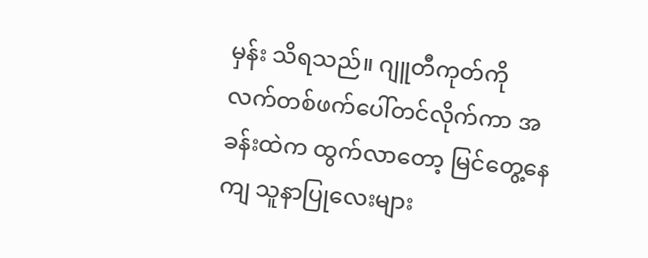မှန်း သိရသည်။ ဂျူတီကုတ်ကို လက်တစ်ဖက်ပေါ်တင်လိုက်ကာ အခန်းထဲက ထွက်လာတော့ မြင်တွေ့နေကျ သူနာပြုလေးများ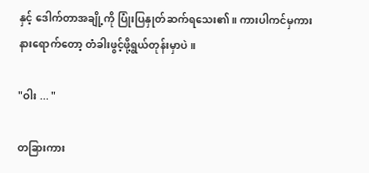နှင့် ဒေါက်တာအချို့ကို ပြုံးပြနှုတ်ဆက်ရသေး၏။ ကားပါကင်မှကားနားရောက်တော့ တံခါးဖွင့်ဖို့ရွယ်တုန်းမှာပဲ။

"ဝါး ... "

တခြားကား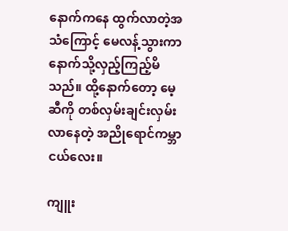နောက်ကနေ ထွက်လာတဲ့အသံကြောင့် မေလန့်သွားကာ နောက်သို့လှည့်ကြည့်မိသည်။ ထို့နောက်တော့ မေ့ဆီကို တစ်လှမ်းချင်းလှမ်းလာနေတဲ့ အညိုရောင်ကမ္ဘာငယ်လေး။

ကျူး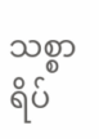သစ္စာရိပ်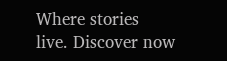Where stories live. Discover now